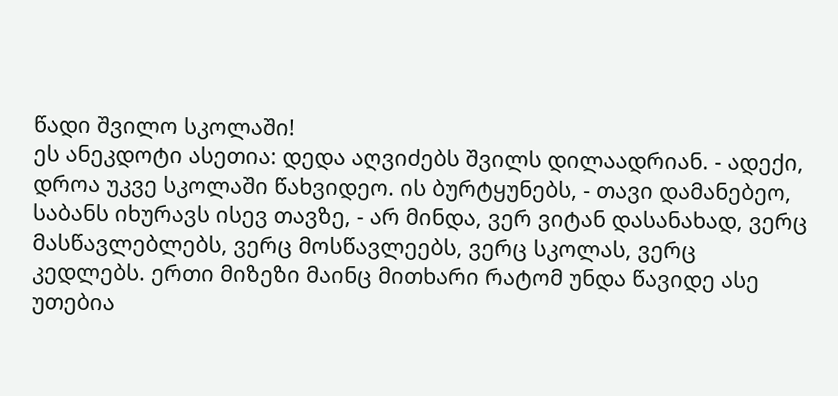წადი შვილო სკოლაში!
ეს ანეკდოტი ასეთია: დედა აღვიძებს შვილს დილაადრიან. - ადექი, დროა უკვე სკოლაში წახვიდეო. ის ბურტყუნებს, - თავი დამანებეო, საბანს იხურავს ისევ თავზე, - არ მინდა, ვერ ვიტან დასანახად, ვერც მასწავლებლებს, ვერც მოსწავლეებს, ვერც სკოლას, ვერც კედლებს. ერთი მიზეზი მაინც მითხარი რატომ უნდა წავიდე ასე უთებია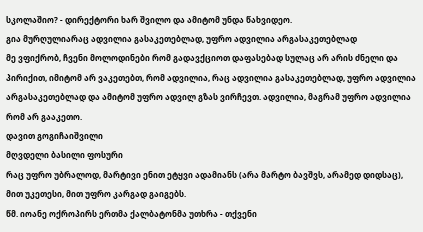სკოლაშიო? - დირექტორი ხარ შვილო და ამიტომ უნდა წახვიდეო.
გია მურღულიარაც ადვილია გასაკეთებლად, უფრო ადვილია არგასაკეთებლად
მე ვფიქრობ, ჩვენი მოლოდინები რომ გადავქციოთ დაფასებად სულაც არ არის ძნელი და პირიქით, იმიტომ არ ვაკეთებთ, რომ ადვილია, რაც ადვილია გასაკეთებლად, უფრო ადვილია არგასაკეთებლად და ამიტომ უფრო ადვილ გზას ვირჩევთ. ადვილია, მაგრამ უფრო ადვილია რომ არ გააკეთო.
დავით გოგიჩაიშვილი
მღვდელი ბასილი ფოსური
რაც უფრო უბრალოდ, მარტივი ენით ეტყვი ადამიანს (არა მარტო ბავშვს, არამედ დიდსაც), მით უკეთესი, მით უფრო კარგად გაიგებს.
წმ. იოანე ოქროპირს ერთმა ქალბატონმა უთხრა - თქვენი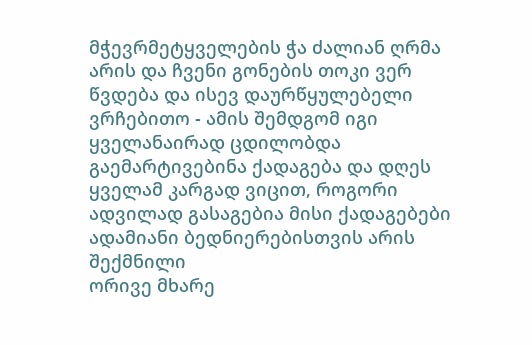მჭევრმეტყველების ჭა ძალიან ღრმა არის და ჩვენი გონების თოკი ვერ წვდება და ისევ დაურწყულებელი ვრჩებითო - ამის შემდგომ იგი ყველანაირად ცდილობდა გაემარტივებინა ქადაგება და დღეს ყველამ კარგად ვიცით, როგორი ადვილად გასაგებია მისი ქადაგებები
ადამიანი ბედნიერებისთვის არის შექმნილი
ორივე მხარე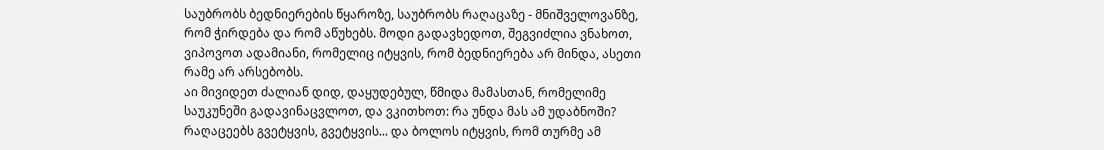საუბრობს ბედნიერების წყაროზე, საუბრობს რაღაცაზე - მნიშველოვანზე, რომ ჭირდება და რომ აწუხებს. მოდი გადავხედოთ, შეგვიძლია ვნახოთ, ვიპოვოთ ადამიანი, რომელიც იტყვის, რომ ბედნიერება არ მინდა, ასეთი რამე არ არსებობს.
აი მივიდეთ ძალიან დიდ, დაყუდებულ, წმიდა მამასთან, რომელიმე საუკუნეში გადავინაცვლოთ, და ვკითხოთ: რა უნდა მას ამ უდაბნოში? რაღაცეებს გვეტყვის, გვეტყვის... და ბოლოს იტყვის, რომ თურმე ამ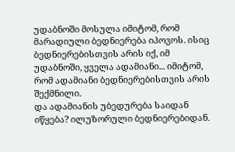უდაბნოში მოსულა იმიტომ, რომ მარადიული ბედნიერება იპოვოს. ისიც ბედნიერებისთვის არის იქ, იმ უდაბნოში, ყველა ადამიანი... იმიტომ, რომ ადამიანი ბედნიერებისთვის არის შექმნილი.
და ადამიანის უბედურება საიდან იწყება? ილუზორული ბედნიერებიდან.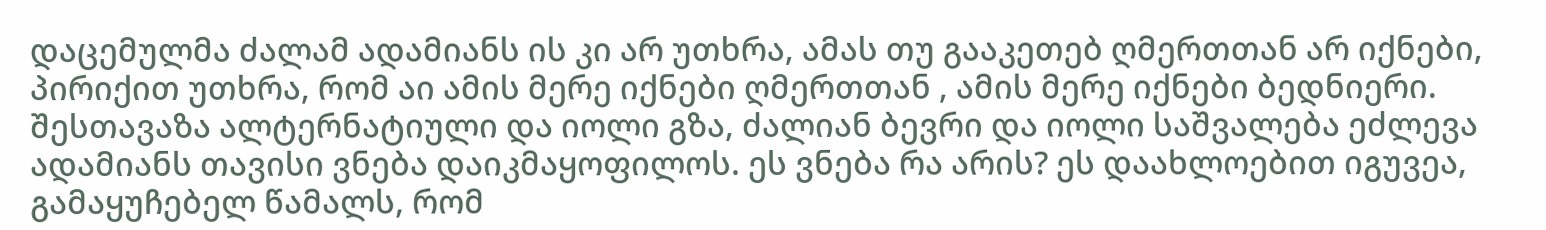დაცემულმა ძალამ ადამიანს ის კი არ უთხრა, ამას თუ გააკეთებ ღმერთთან არ იქნები, პირიქით უთხრა, რომ აი ამის მერე იქნები ღმერთთან , ამის მერე იქნები ბედნიერი. შესთავაზა ალტერნატიული და იოლი გზა, ძალიან ბევრი და იოლი საშვალება ეძლევა ადამიანს თავისი ვნება დაიკმაყოფილოს. ეს ვნება რა არის? ეს დაახლოებით იგუვეა, გამაყუჩებელ წამალს, რომ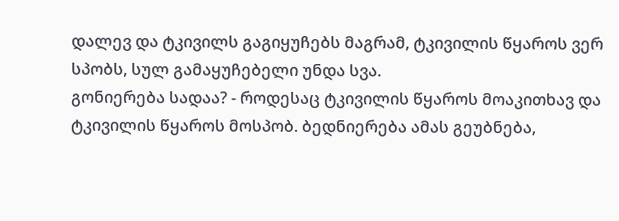დალევ და ტკივილს გაგიყუჩებს მაგრამ, ტკივილის წყაროს ვერ სპობს, სულ გამაყუჩებელი უნდა სვა.
გონიერება სადაა? - როდესაც ტკივილის წყაროს მოაკითხავ და ტკივილის წყაროს მოსპობ. ბედნიერება ამას გეუბნება,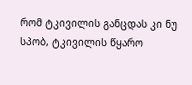რომ ტკივილის განცდას კი ნუ სპობ, ტკივილის წყარო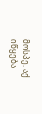მოსპე. აქ იწყება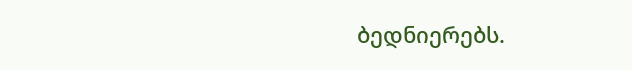ბედნიერებს.